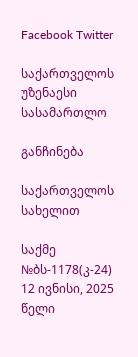Facebook Twitter

საქართველოს უზენაესი სასამართლო

განჩინება

საქართველოს სახელით

საქმე №ბს-1178(კ-24) 12 ივნისი, 2025 წელი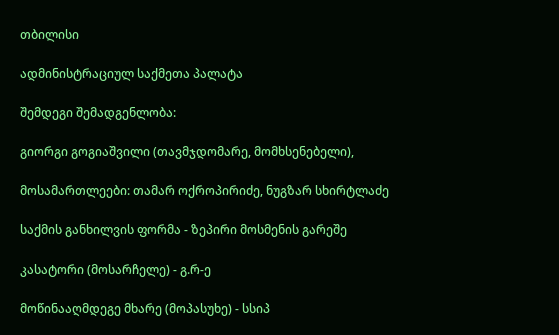თბილისი

ადმინისტრაციულ საქმეთა პალატა

შემდეგი შემადგენლობა:

გიორგი გოგიაშვილი (თავმჯდომარე, მომხსენებელი),

მოსამართლეები: თამარ ოქროპირიძე, ნუგზარ სხირტლაძე

საქმის განხილვის ფორმა - ზეპირი მოსმენის გარეშე

კასატორი (მოსარჩელე) - გ.რ-ე

მოწინააღმდეგე მხარე (მოპასუხე) - სსიპ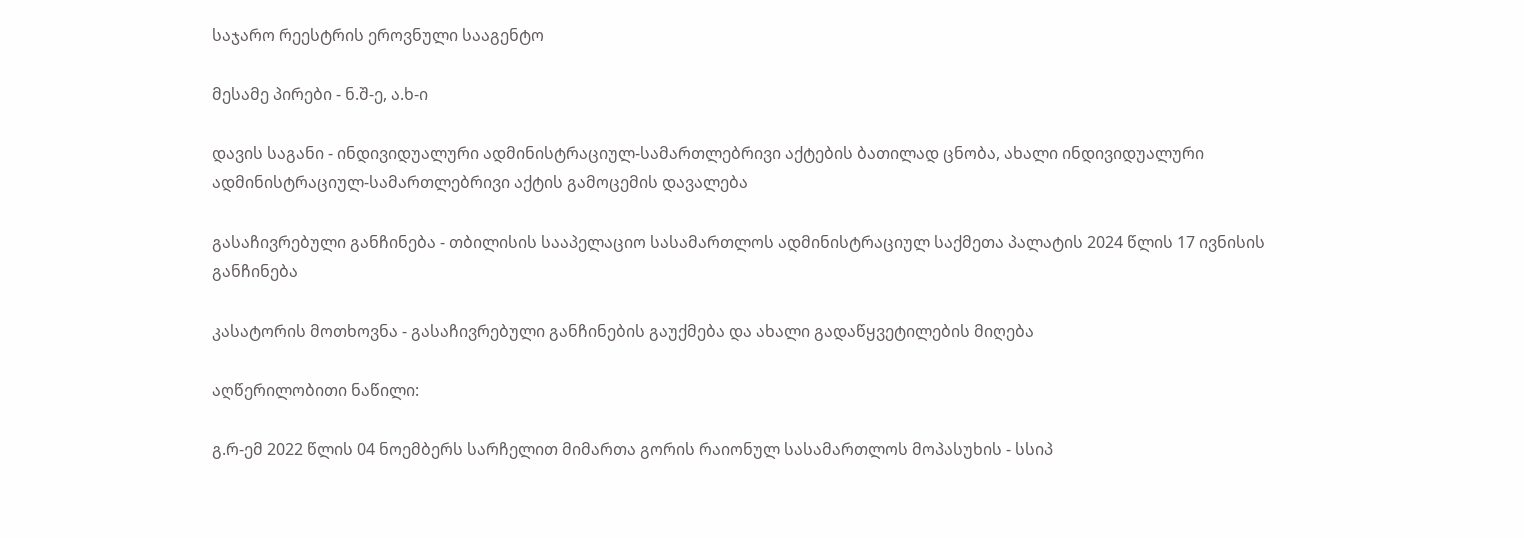საჯარო რეესტრის ეროვნული სააგენტო

მესამე პირები - ნ.შ-ე, ა.ხ-ი

დავის საგანი - ინდივიდუალური ადმინისტრაციულ-სამართლებრივი აქტების ბათილად ცნობა, ახალი ინდივიდუალური ადმინისტრაციულ-სამართლებრივი აქტის გამოცემის დავალება

გასაჩივრებული განჩინება - თბილისის სააპელაციო სასამართლოს ადმინისტრაციულ საქმეთა პალატის 2024 წლის 17 ივნისის განჩინება

კასატორის მოთხოვნა - გასაჩივრებული განჩინების გაუქმება და ახალი გადაწყვეტილების მიღება

აღწერილობითი ნაწილი:

გ.რ-ემ 2022 წლის 04 ნოემბერს სარჩელით მიმართა გორის რაიონულ სასამართლოს მოპასუხის - სსიპ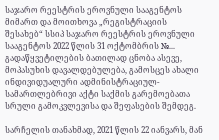საჯარო რეესტრის ეროვნული სააგენტოს მიმართ და მოითხოვა „რეგისტრაციის შესახებ“ სსიპ საჯარო რეესტრის ეროვნული სააგენტოს 2022 წლის 31 ოქტომბრის №... გადაწყვეტილების ბათილად ცნობა ასევე, მოპასუხის დავალდებულება, გამოსცეს ახალი ინდივიდუალური ადმინისტრაციულ-სამართლებრივი აქტი საქმის გარემოებათა სრული გამოკვლევისა და შეფასების შემდეგ.

სარჩელის თანახმად, 2021 წლის 22 იანვარს, მან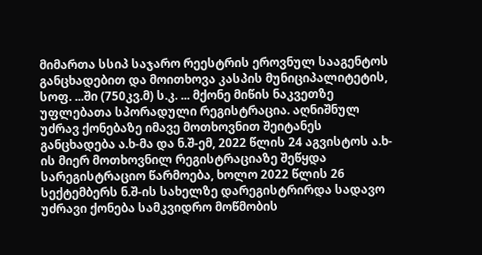მიმართა სსიპ საჯარო რეესტრის ეროვნულ სააგენტოს განცხადებით და მოითხოვა კასპის მუნიციპალიტეტის, სოფ. ...ში (750კვ.მ) ს.კ. ... მქონე მიწის ნაკვეთზე უფლებათა სპორადული რეგისტრაცია. აღნიშნულ უძრავ ქონებაზე იმავე მოთხოვნით შეიტანეს განცხადება ა.ხ-მა და ნ.შ-ემ, 2022 წლის 24 აგვისტოს ა.ხ-ის მიერ მოთხოვნილ რეგისტრაციაზე შეწყდა სარეგისტრაციო წარმოება, ხოლო 2022 წლის 26 სექტემბერს ნ.შ-ის სახელზე დარეგისტრირდა სადავო უძრავი ქონება სამკვიდრო მოწმობის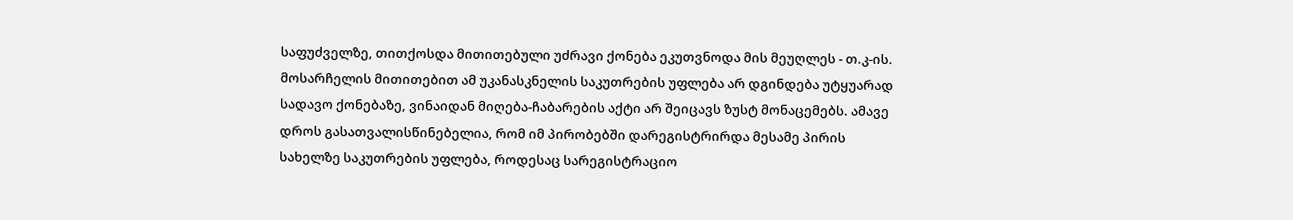საფუძველზე, თითქოსდა მითითებული უძრავი ქონება ეკუთვნოდა მის მეუღლეს - თ.კ-ის. მოსარჩელის მითითებით ამ უკანასკნელის საკუთრების უფლება არ დგინდება უტყუარად სადავო ქონებაზე, ვინაიდან მიღება-ჩაბარების აქტი არ შეიცავს ზუსტ მონაცემებს. ამავე დროს გასათვალისწინებელია, რომ იმ პირობებში დარეგისტრირდა მესამე პირის სახელზე საკუთრების უფლება, როდესაც სარეგისტრაციო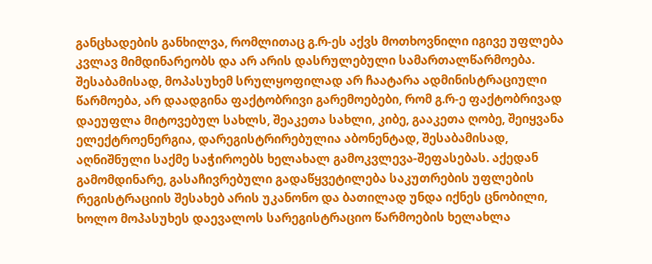განცხადების განხილვა, რომლითაც გ.რ-ეს აქვს მოთხოვნილი იგივე უფლება კვლავ მიმდინარეობს და არ არის დასრულებული სამართალწარმოება. შესაბამისად, მოპასუხემ სრულყოფილად არ ჩაატარა ადმინისტრაციული წარმოება, არ დაადგინა ფაქტობრივი გარემოებები, რომ გ.რ-ე ფაქტობრივად დაეუფლა მიტოვებულ სახლს, შეაკეთა სახლი, კიბე, გააკეთა ღობე, შეიყვანა ელექტროენერგია, დარეგისტრირებულია აბონენტად, შესაბამისად, აღნიშნული საქმე საჭიროებს ხელახალ გამოკვლევა-შეფასებას. აქედან გამომდინარე, გასაჩივრებული გადაწყვეტილება საკუთრების უფლების რეგისტრაციის შესახებ არის უკანონო და ბათილად უნდა იქნეს ცნობილი, ხოლო მოპასუხეს დაევალოს სარეგისტრაციო წარმოების ხელახლა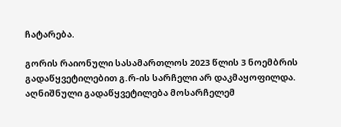ჩატარება.

გორის რაიონული სასამართლოს 2023 წლის 3 ნოემბრის გადაწყვეტილებით გ.რ-ის სარჩელი არ დაკმაყოფილდა. აღნიშნული გადაწყვეტილება მოსარჩელემ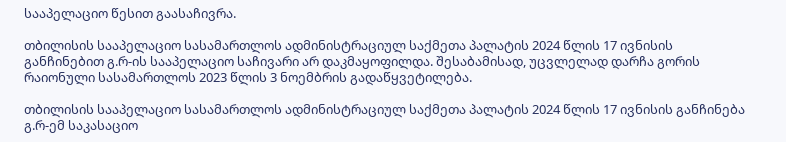სააპელაციო წესით გაასაჩივრა.

თბილისის სააპელაციო სასამართლოს ადმინისტრაციულ საქმეთა პალატის 2024 წლის 17 ივნისის განჩინებით გ.რ-ის სააპელაციო საჩივარი არ დაკმაყოფილდა. შესაბამისად, უცვლელად დარჩა გორის რაიონული სასამართლოს 2023 წლის 3 ნოემბრის გადაწყვეტილება.

თბილისის სააპელაციო სასამართლოს ადმინისტრაციულ საქმეთა პალატის 2024 წლის 17 ივნისის განჩინება გ.რ-ემ საკასაციო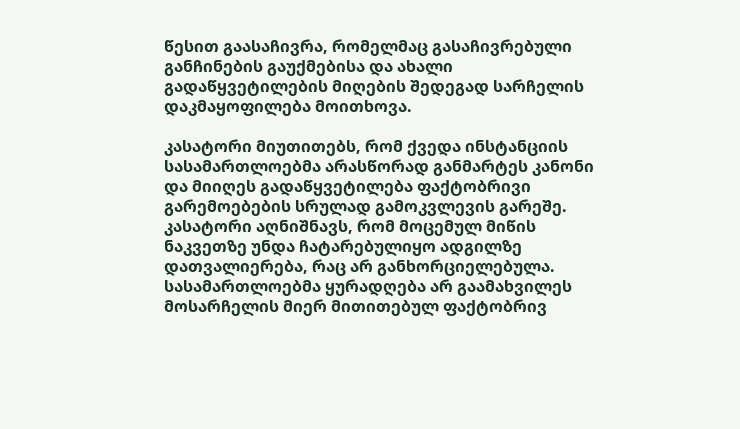წესით გაასაჩივრა, რომელმაც გასაჩივრებული განჩინების გაუქმებისა და ახალი გადაწყვეტილების მიღების შედეგად სარჩელის დაკმაყოფილება მოითხოვა.

კასატორი მიუთითებს, რომ ქვედა ინსტანციის სასამართლოებმა არასწორად განმარტეს კანონი და მიიღეს გადაწყვეტილება ფაქტობრივი გარემოებების სრულად გამოკვლევის გარეშე. კასატორი აღნიშნავს, რომ მოცემულ მიწის ნაკვეთზე უნდა ჩატარებულიყო ადგილზე დათვალიერება, რაც არ განხორციელებულა. სასამართლოებმა ყურადღება არ გაამახვილეს მოსარჩელის მიერ მითითებულ ფაქტობრივ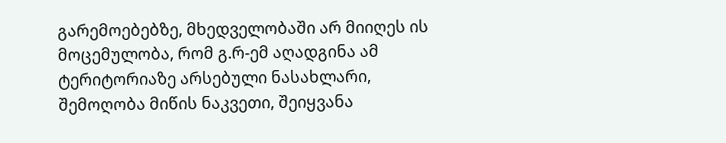გარემოებებზე, მხედველობაში არ მიიღეს ის მოცემულობა, რომ გ.რ-ემ აღადგინა ამ ტერიტორიაზე არსებული ნასახლარი, შემოღობა მიწის ნაკვეთი, შეიყვანა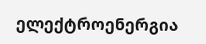ელექტროენერგია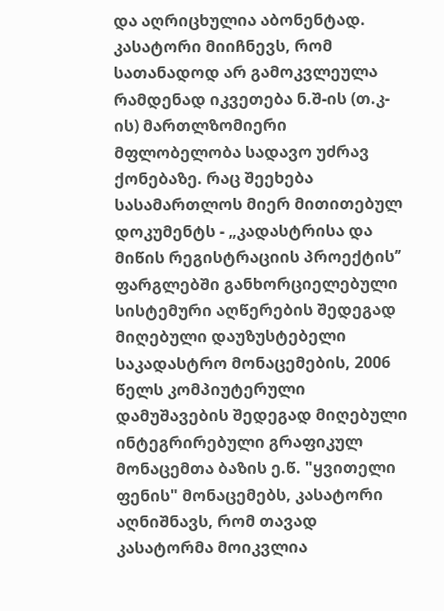და აღრიცხულია აბონენტად. კასატორი მიიჩნევს, რომ სათანადოდ არ გამოკვლეულა რამდენად იკვეთება ნ.შ-ის (თ.კ-ის) მართლზომიერი მფლობელობა სადავო უძრავ ქონებაზე. რაც შეეხება სასამართლოს მიერ მითითებულ დოკუმენტს - „კადასტრისა და მიწის რეგისტრაციის პროექტის’’ ფარგლებში განხორციელებული სისტემური აღწერების შედეგად მიღებული დაუზუსტებელი საკადასტრო მონაცემების, 2006 წელს კომპიუტერული დამუშავების შედეგად მიღებული ინტეგრირებული გრაფიკულ მონაცემთა ბაზის ე.წ. "ყვითელი ფენის" მონაცემებს, კასატორი აღნიშნავს, რომ თავად კასატორმა მოიკვლია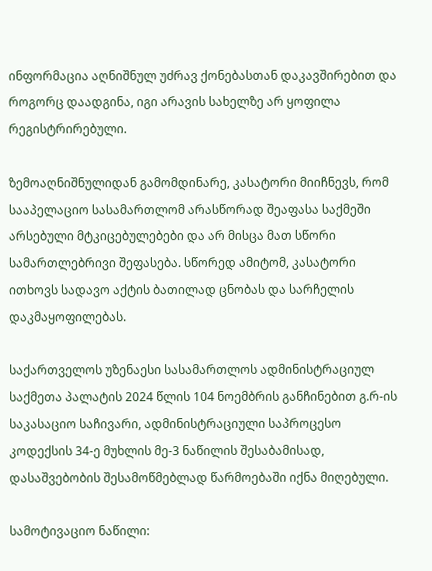ინფორმაცია აღნიშნულ უძრავ ქონებასთან დაკავშირებით და როგორც დაადგინა, იგი არავის სახელზე არ ყოფილა რეგისტრირებული.

ზემოაღნიშნულიდან გამომდინარე, კასატორი მიიჩნევს, რომ სააპელაციო სასამართლომ არასწორად შეაფასა საქმეში არსებული მტკიცებულებები და არ მისცა მათ სწორი სამართლებრივი შეფასება. სწორედ ამიტომ, კასატორი ითხოვს სადავო აქტის ბათილად ცნობას და სარჩელის დაკმაყოფილებას.

საქართველოს უზენაესი სასამართლოს ადმინისტრაციულ საქმეთა პალატის 2024 წლის 104 ნოემბრის განჩინებით გ.რ-ის საკასაციო საჩივარი, ადმინისტრაციული საპროცესო კოდექსის 34-ე მუხლის მე-3 ნაწილის შესაბამისად, დასაშვებობის შესამოწმებლად წარმოებაში იქნა მიღებული.

სამოტივაციო ნაწილი: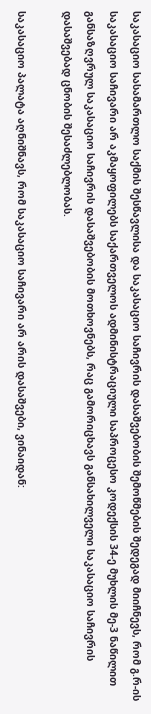საკასაციო სასამართლო საქმის შესწავლისა და საკასაციო საჩივრის დასაშვებობის შემოწმების შედეგად მიიჩნევს, რომ გ.რ-ის საკასაციო საჩივარი არ აკმაყოფილებს საქართველოს ადმინისტრაციული საპროცესო კოდექსის 34-ე მუხლის მე-3 ნაწილით განსაზღვრულ საკასაციო საჩივრის დასაშვებობის მოთხოვნებს, რაც გამორიცხავს განსახილველი საკასაციო საჩივრის დასაშვებად ცნობის შესაძლებლობას.

საკასაციო პალატა აღნიშნავს, რომ საკასაციო საჩივარი არ არის დასაშვები, ვინაიდან: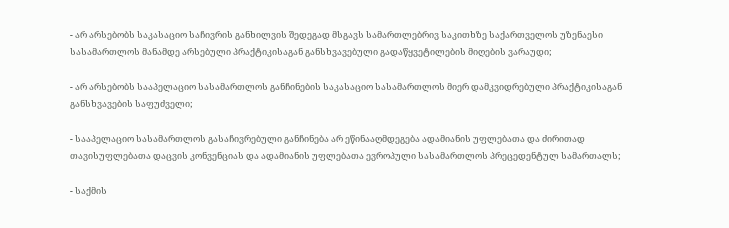- არ არსებობს საკასაციო საჩივრის განხილვის შედეგად მსგავს სამართლებრივ საკითხზე საქართველოს უზენაესი სასამართლოს მანამდე არსებული პრაქტიკისაგან განსხვავებული გადაწყვეტილების მიღების ვარაუდი;

- არ არსებობს სააპელაციო სასამართლოს განჩინების საკასაციო სასამართლოს მიერ დამკვიდრებული პრაქტიკისაგან განსხვავების საფუძველი;

- სააპელაციო სასამართლოს გასაჩივრებული განჩინება არ ეწინააღმდეგება ადამიანის უფლებათა და ძირითად თავისუფლებათა დაცვის კონვენციას და ადამიანის უფლებათა ევროპული სასამართლოს პრეცედენტულ სამართალს;

- საქმის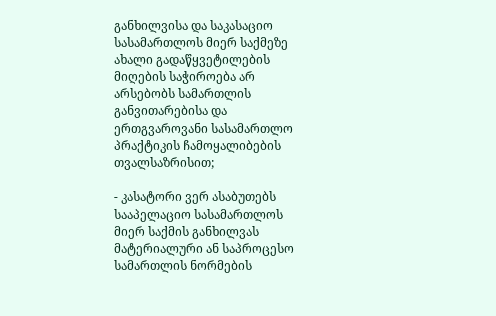განხილვისა და საკასაციო სასამართლოს მიერ საქმეზე ახალი გადაწყვეტილების მიღების საჭიროება არ არსებობს სამართლის განვითარებისა და ერთგვაროვანი სასამართლო პრაქტიკის ჩამოყალიბების თვალსაზრისით;

- კასატორი ვერ ასაბუთებს სააპელაციო სასამართლოს მიერ საქმის განხილვას მატერიალური ან საპროცესო სამართლის ნორმების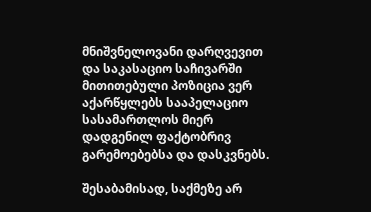მნიშვნელოვანი დარღვევით და საკასაციო საჩივარში მითითებული პოზიცია ვერ აქარწყლებს სააპელაციო სასამართლოს მიერ დადგენილ ფაქტობრივ გარემოებებსა და დასკვნებს.

შესაბამისად, საქმეზე არ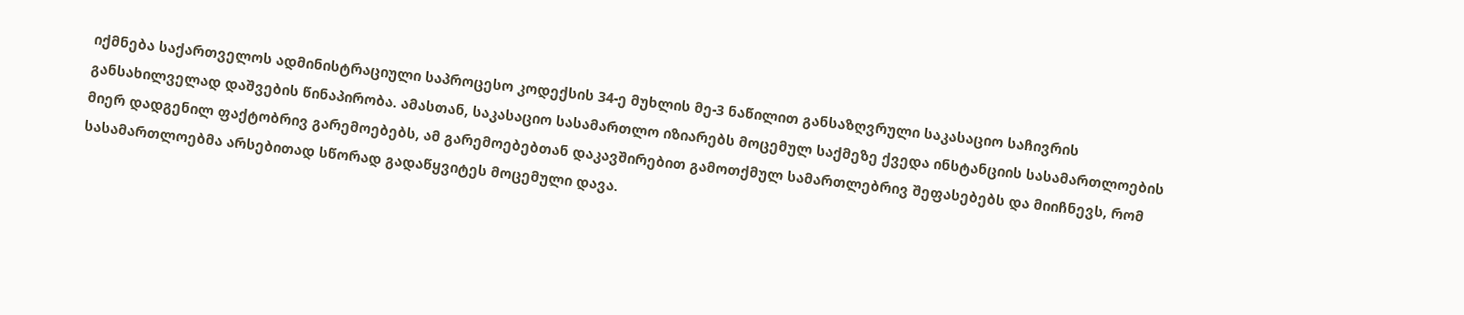იქმნება საქართველოს ადმინისტრაციული საპროცესო კოდექსის 34-ე მუხლის მე-3 ნაწილით განსაზღვრული საკასაციო საჩივრის განსახილველად დაშვების წინაპირობა. ამასთან, საკასაციო სასამართლო იზიარებს მოცემულ საქმეზე ქვედა ინსტანციის სასამართლოების მიერ დადგენილ ფაქტობრივ გარემოებებს, ამ გარემოებებთან დაკავშირებით გამოთქმულ სამართლებრივ შეფასებებს და მიიჩნევს, რომ სასამართლოებმა არსებითად სწორად გადაწყვიტეს მოცემული დავა.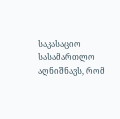საკასაციო სასამართლო აღნიშნავს, რომ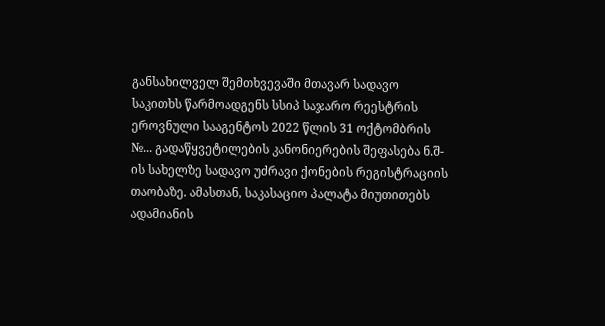განსახილველ შემთხვევაში მთავარ სადავო საკითხს წარმოადგენს სსიპ საჯარო რეესტრის ეროვნული სააგენტოს 2022 წლის 31 ოქტომბრის №... გადაწყვეტილების კანონიერების შეფასება ნ.შ-ის სახელზე სადავო უძრავი ქონების რეგისტრაციის თაობაზე. ამასთან, საკასაციო პალატა მიუთითებს ადამიანის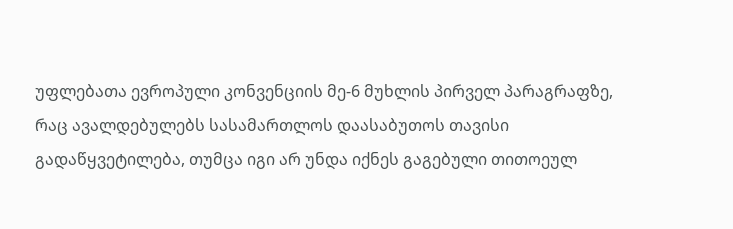უფლებათა ევროპული კონვენციის მე-6 მუხლის პირველ პარაგრაფზე, რაც ავალდებულებს სასამართლოს დაასაბუთოს თავისი გადაწყვეტილება, თუმცა იგი არ უნდა იქნეს გაგებული თითოეულ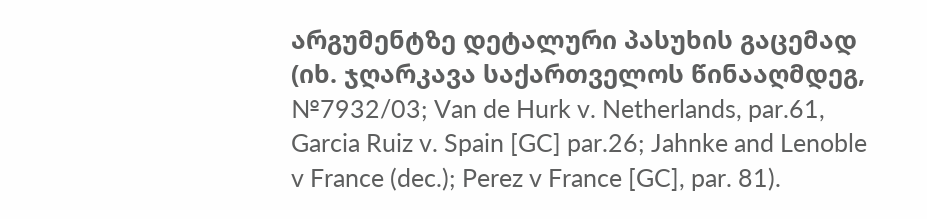არგუმენტზე დეტალური პასუხის გაცემად (იხ. ჯღარკავა საქართველოს წინააღმდეგ, №7932/03; Van de Hurk v. Netherlands, par.61, Garcia Ruiz v. Spain [GC] par.26; Jahnke and Lenoble v France (dec.); Perez v France [GC], par. 81).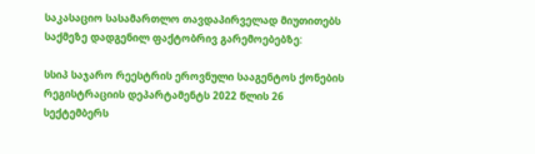საკასაციო სასამართლო თავდაპირველად მიუთითებს საქმეზე დადგენილ ფაქტობრივ გარემოებებზე:

სსიპ საჯარო რეესტრის ეროვნული სააგენტოს ქონების რეგისტრაციის დეპარტამენტს 2022 წლის 26 სექტემბერს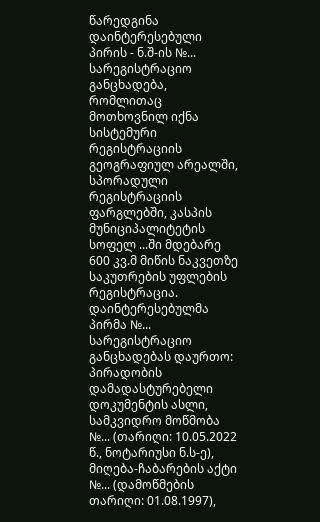წარედგინა დაინტერესებული პირის - ნ.შ-ის №... სარეგისტრაციო განცხადება, რომლითაც მოთხოვნილ იქნა სისტემური რეგისტრაციის გეოგრაფიულ არეალში, სპორადული რეგისტრაციის ფარგლებში, კასპის მუნიციპალიტეტის სოფელ ...ში მდებარე 600 კვ.მ მიწის ნაკვეთზე საკუთრების უფლების რეგისტრაცია. დაინტერესებულმა პირმა №... სარეგისტრაციო განცხადებას დაურთო: პირადობის დამადასტურებელი დოკუმენტის ასლი, სამკვიდრო მოწმობა №... (თარიღი: 10.05.2022 წ., ნოტარიუსი ნ.ს-ე), მიღება-ჩაბარების აქტი №... (დამოწმების თარიღი: 01.08.1997),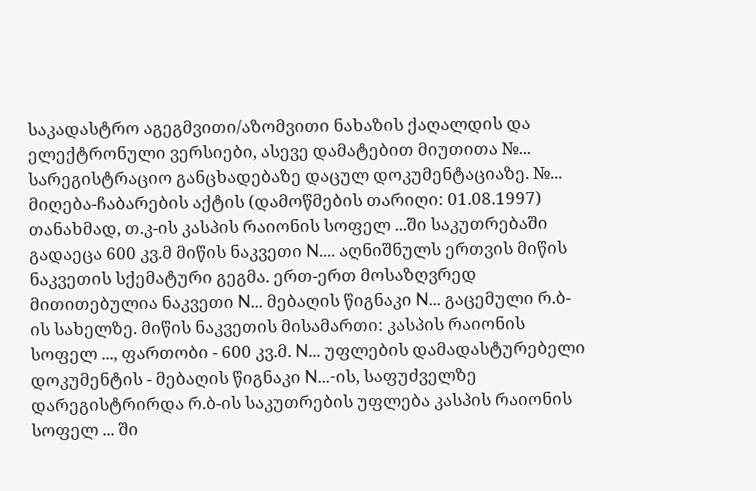საკადასტრო აგეგმვითი/აზომვითი ნახაზის ქაღალდის და ელექტრონული ვერსიები, ასევე დამატებით მიუთითა №... სარეგისტრაციო განცხადებაზე დაცულ დოკუმენტაციაზე. №... მიღება-ჩაბარების აქტის (დამოწმების თარიღი: 01.08.1997) თანახმად, თ.კ-ის კასპის რაიონის სოფელ ...ში საკუთრებაში გადაეცა 600 კვ.მ მიწის ნაკვეთი N.... აღნიშნულს ერთვის მიწის ნაკვეთის სქემატური გეგმა. ერთ-ერთ მოსაზღვრედ მითითებულია ნაკვეთი N... მებაღის წიგნაკი N... გაცემული რ.ბ-ის სახელზე. მიწის ნაკვეთის მისამართი: კასპის რაიონის სოფელ ..., ფართობი - 600 კვ.მ. N... უფლების დამადასტურებელი დოკუმენტის - მებაღის წიგნაკი N...-ის, საფუძველზე დარეგისტრირდა რ.ბ-ის საკუთრების უფლება კასპის რაიონის სოფელ ... ში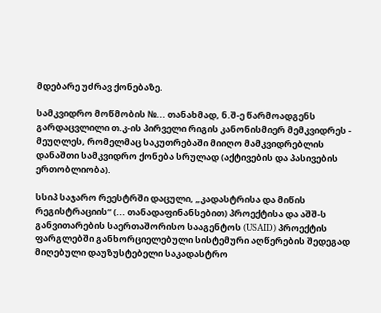მდებარე უძრავ ქონებაზე.

სამკვიდრო მოწმობის №... თანახმად, ნ.შ-ე წარმოადგენს გარდაცვლილი თ.კ-ის პირველი რიგის კანონისმიერ მემკვიდრეს - მეუღლეს, რომელმაც საკუთრებაში მიიღო მამკვიდრებლის დანაშთი სამკვიდრო ქონება სრულად (აქტივების და პასივების ერთობლიობა).

სსიპ საჯარო რეესტრში დაცული, „კადასტრისა და მიწის რეგისტრაციის“ (... თანადაფინანსებით) პროექტისა და აშშ-ს განვითარების საერთაშორისო სააგენტოს (USAID) პროექტის ფარგლებში განხორციელებული სისტემური აღწერების შედეგად მიღებული დაუზუსტებელი საკადასტრო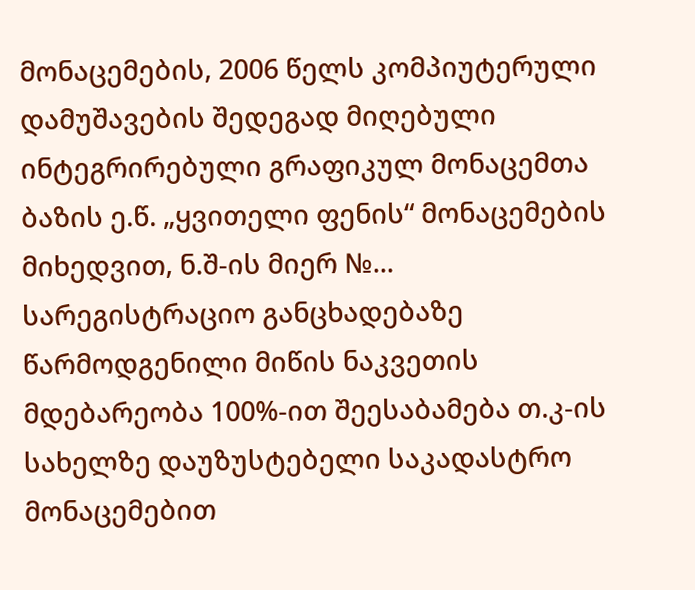მონაცემების, 2006 წელს კომპიუტერული დამუშავების შედეგად მიღებული ინტეგრირებული გრაფიკულ მონაცემთა ბაზის ე.წ. „ყვითელი ფენის“ მონაცემების მიხედვით, ნ.შ-ის მიერ №... სარეგისტრაციო განცხადებაზე წარმოდგენილი მიწის ნაკვეთის მდებარეობა 100%-ით შეესაბამება თ.კ-ის სახელზე დაუზუსტებელი საკადასტრო მონაცემებით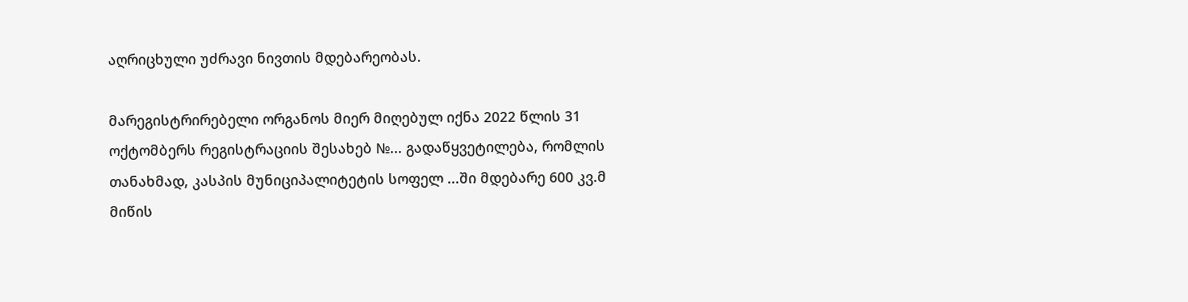აღრიცხული უძრავი ნივთის მდებარეობას.

მარეგისტრირებელი ორგანოს მიერ მიღებულ იქნა 2022 წლის 31 ოქტომბერს რეგისტრაციის შესახებ №... გადაწყვეტილება, რომლის თანახმად, კასპის მუნიციპალიტეტის სოფელ ...ში მდებარე 600 კვ.მ მიწის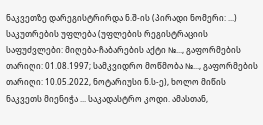ნაკვეთზე დარეგისტრირდა ნ.შ-ის (პირადი ნომერი: ...) საკუთრების უფლება (უფლების რეგისტრაციის საფუძვლები: მიღება-ჩაბარების აქტი №..., გაფორმების თარიღი: 01.08.1997; სამკვიდრო მოწმობა №..., გაფორმების თარიღი: 10.05.2022, ნოტარიუსი ნ.ს-ე), ხოლო მიწის ნაკვეთს მიენიჭა ... საკადასტრო კოდი. ამასთან,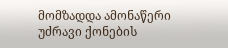მომზადდა ამონაწერი უძრავი ქონების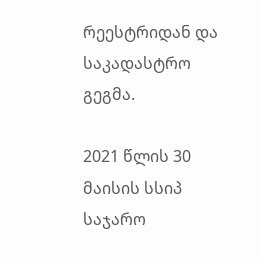რეესტრიდან და საკადასტრო გეგმა.

2021 წლის 30 მაისის სსიპ საჯარო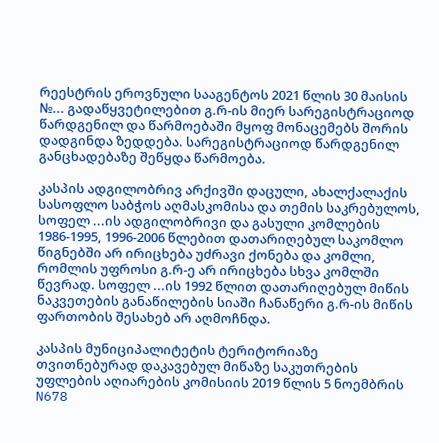რეესტრის ეროვნული სააგენტოს 2021 წლის 30 მაისის №... გადაწყვეტილებით გ.რ-ის მიერ სარეგისტრაციოდ წარდგენილ და წარმოებაში მყოფ მონაცემებს შორის დადგინდა ზედდება. სარეგისტრაციოდ წარდგენილ განცხადებაზე შეწყდა წარმოება.

კასპის ადგილობრივ არქივში დაცული, ახალქალაქის სასოფლო საბჭოს აღმასკომისა და თემის საკრებულოს, სოფელ ...ის ადგილობრივი და გასული კომლების 1986-1995, 1996-2006 წლებით დათარიღებულ საკომლო წიგნებში არ ირიცხება უძრავი ქონება და კომლი, რომლის უფროსი გ.რ-ე არ ირიცხება სხვა კომლში წევრად. სოფელ ...ის 1992 წლით დათარიღებულ მიწის ნაკვეთების განაწილების სიაში ჩანაწერი გ.რ-ის მიწის ფართობის შესახებ არ აღმოჩნდა.

კასპის მუნიციპალიტეტის ტერიტორიაზე თვითნებურად დაკავებულ მიწაზე საკუთრების უფლების აღიარების კომისიის 2019 წლის 5 ნოემბრის N678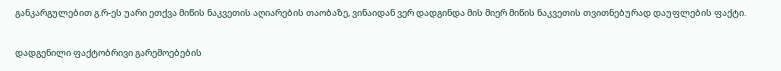განკარგულებით გ.რ-ეს უარი ეთქვა მიწის ნაკვეთის აღიარების თაობაზე, ვინაიდან ვერ დადგინდა მის მიერ მიწის ნაკვეთის თვითნებურად დაუფლების ფაქტი.

დადგენილი ფაქტობრივი გარემოებების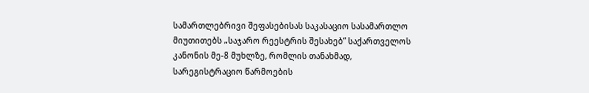სამართლებრივი შეფასებისას საკასაციო სასამართლო მიუთითებს „საჯარო რეესტრის შესახებ“ საქართველოს კანონის მე-8 მუხლზე, რომლის თანახმად, სარეგისტრაციო წარმოების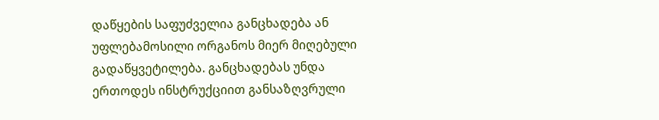დაწყების საფუძველია განცხადება ან უფლებამოსილი ორგანოს მიერ მიღებული გადაწყვეტილება. განცხადებას უნდა ერთოდეს ინსტრუქციით განსაზღვრული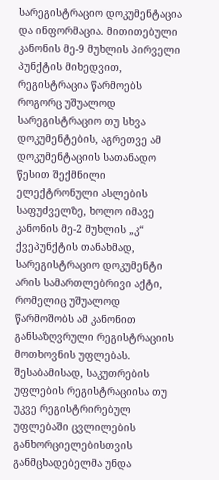სარეგისტრაციო დოკუმენტაცია და ინფორმაცია. მითითებული კანონის მე-9 მუხლის პირველი პუნქტის მიხედვით, რეგისტრაცია წარმოებს როგორც უშუალოდ სარეგისტრაციო თუ სხვა დოკუმენტების, აგრეთვე ამ დოკუმენტაციის სათანადო წესით შექმნილი ელექტრონული ასლების საფუძველზე, ხოლო იმავე კანონის მე-2 მუხლის „კ“ ქვეპუნქტის თანახმად, სარეგისტრაციო დოკუმენტი არის სამართლებრივი აქტი, რომელიც უშუალოდ წარმოშობს ამ კანონით განსაზღვრული რეგისტრაციის მოთხოვნის უფლებას. შესაბამისად, საკუთრების უფლების რეგისტრაციისა თუ უკვე რეგისტრირებულ უფლებაში ცვლილების განხორციელებისთვის განმცხადებელმა უნდა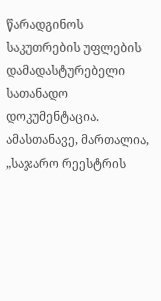წარადგინოს საკუთრების უფლების დამადასტურებელი სათანადო დოკუმენტაცია. ამასთანავე, მართალია, „საჯარო რეესტრის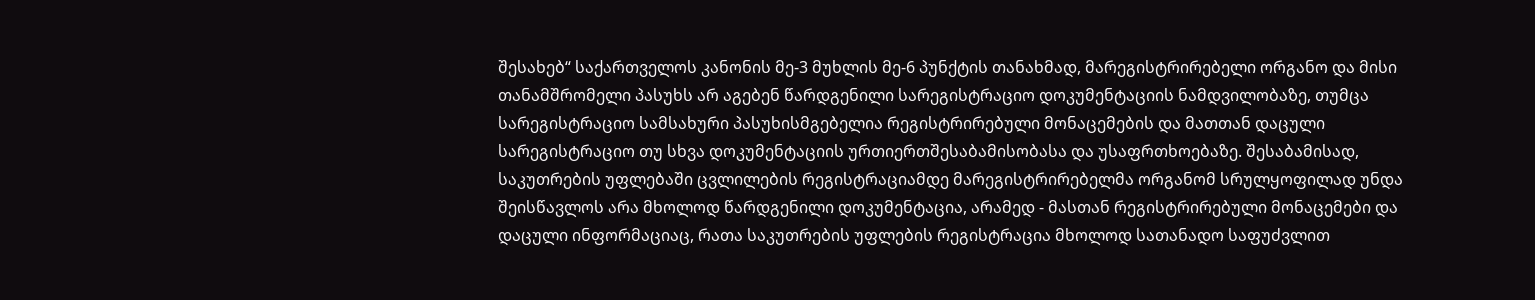შესახებ“ საქართველოს კანონის მე-3 მუხლის მე-6 პუნქტის თანახმად, მარეგისტრირებელი ორგანო და მისი თანამშრომელი პასუხს არ აგებენ წარდგენილი სარეგისტრაციო დოკუმენტაციის ნამდვილობაზე, თუმცა სარეგისტრაციო სამსახური პასუხისმგებელია რეგისტრირებული მონაცემების და მათთან დაცული სარეგისტრაციო თუ სხვა დოკუმენტაციის ურთიერთშესაბამისობასა და უსაფრთხოებაზე. შესაბამისად, საკუთრების უფლებაში ცვლილების რეგისტრაციამდე მარეგისტრირებელმა ორგანომ სრულყოფილად უნდა შეისწავლოს არა მხოლოდ წარდგენილი დოკუმენტაცია, არამედ - მასთან რეგისტრირებული მონაცემები და დაცული ინფორმაციაც, რათა საკუთრების უფლების რეგისტრაცია მხოლოდ სათანადო საფუძვლით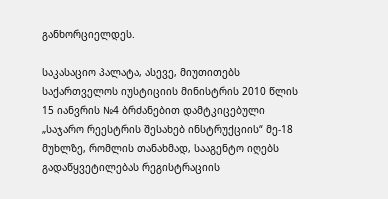განხორციელდეს.

საკასაციო პალატა, ასევე, მიუთითებს საქართველოს იუსტიციის მინისტრის 2010 წლის 15 იანვრის №4 ბრძანებით დამტკიცებული „საჯარო რეესტრის შესახებ ინსტრუქციის“ მე-18 მუხლზე, რომლის თანახმად, სააგენტო იღებს გადაწყვეტილებას რეგისტრაციის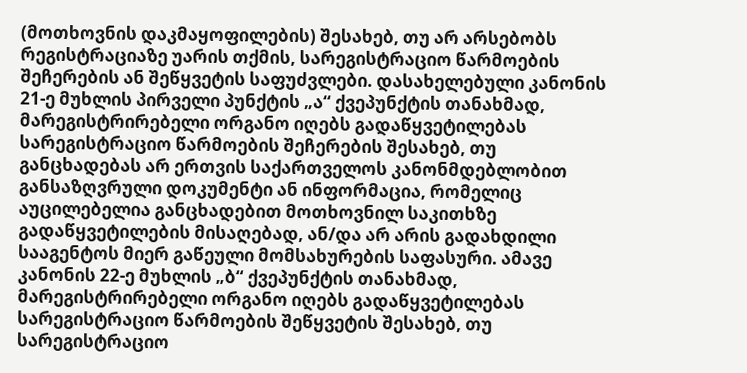(მოთხოვნის დაკმაყოფილების) შესახებ, თუ არ არსებობს რეგისტრაციაზე უარის თქმის, სარეგისტრაციო წარმოების შეჩერების ან შეწყვეტის საფუძვლები. დასახელებული კანონის 21-ე მუხლის პირველი პუნქტის „ა“ ქვეპუნქტის თანახმად, მარეგისტრირებელი ორგანო იღებს გადაწყვეტილებას სარეგისტრაციო წარმოების შეჩერების შესახებ, თუ განცხადებას არ ერთვის საქართველოს კანონმდებლობით განსაზღვრული დოკუმენტი ან ინფორმაცია, რომელიც აუცილებელია განცხადებით მოთხოვნილ საკითხზე გადაწყვეტილების მისაღებად, ან/და არ არის გადახდილი სააგენტოს მიერ გაწეული მომსახურების საფასური. ამავე კანონის 22-ე მუხლის „ბ“ ქვეპუნქტის თანახმად, მარეგისტრირებელი ორგანო იღებს გადაწყვეტილებას სარეგისტრაციო წარმოების შეწყვეტის შესახებ, თუ სარეგისტრაციო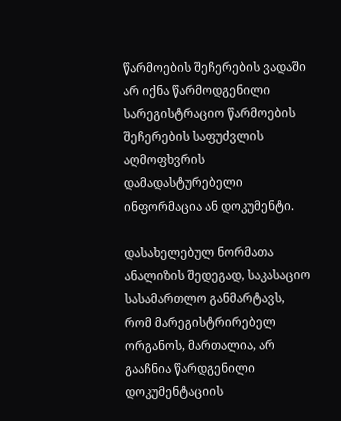წარმოების შეჩერების ვადაში არ იქნა წარმოდგენილი სარეგისტრაციო წარმოების შეჩერების საფუძვლის აღმოფხვრის დამადასტურებელი ინფორმაცია ან დოკუმენტი.

დასახელებულ ნორმათა ანალიზის შედეგად, საკასაციო სასამართლო განმარტავს, რომ მარეგისტრირებელ ორგანოს, მართალია, არ გააჩნია წარდგენილი დოკუმენტაციის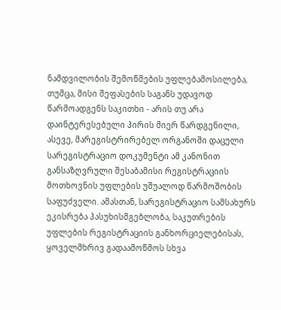ნამდვილობის შემოწმების უფლებამოსილება, თუმცა, მისი შეფასების საგანს უდავოდ წარმოადგენს საკითხი - არის თუ არა დაინტერესებული პირის მიერ წარდგენილი, ასევე, მარეგისტრირებელ ორგანოში დაცული სარეგისტრაციო დოკუმენტი ამ კანონით განსაზღვრული შესაბამისი რეგისტრაციის მოთხოვნის უფლების უშუალოდ წარმოშობის საფუძველი. ამასთან, სარეგისტრაციო სამსახურს ეკისრება პასუხისმგებლობა, საკუთრების უფლების რეგისტრაციის განხორციელებისას, ყოველმხრივ გადაამოწმოს სხვა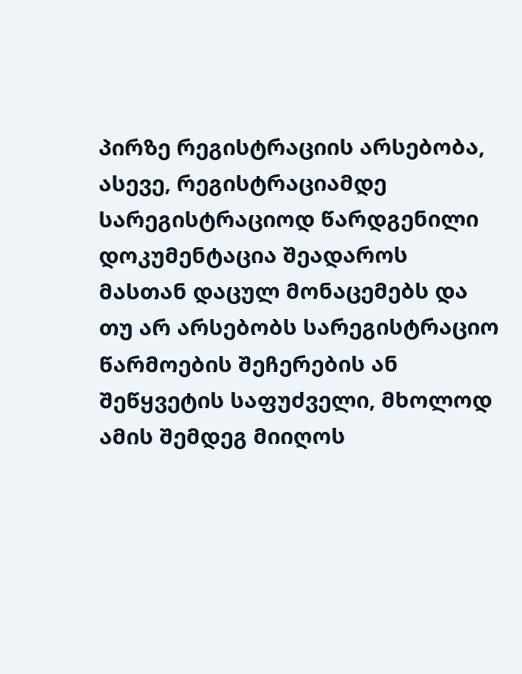პირზე რეგისტრაციის არსებობა, ასევე, რეგისტრაციამდე სარეგისტრაციოდ წარდგენილი დოკუმენტაცია შეადაროს მასთან დაცულ მონაცემებს და თუ არ არსებობს სარეგისტრაციო წარმოების შეჩერების ან შეწყვეტის საფუძველი, მხოლოდ ამის შემდეგ მიიღოს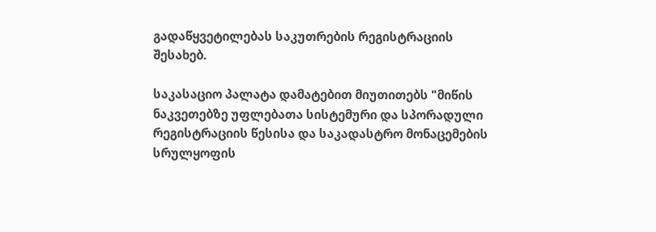გადაწყვეტილებას საკუთრების რეგისტრაციის შესახებ.

საკასაციო პალატა დამატებით მიუთითებს "მიწის ნაკვეთებზე უფლებათა სისტემური და სპორადული რეგისტრაციის წესისა და საკადასტრო მონაცემების სრულყოფის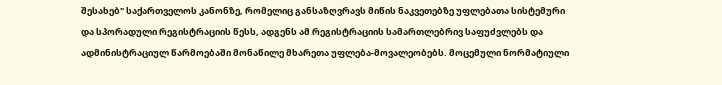შესახებ" საქართველოს კანონზე, რომელიც განსაზღვრავს მიწის ნაკვეთებზე უფლებათა სისტემური და სპორადული რეგისტრაციის წესს, ადგენს ამ რეგისტრაციის სამართლებრივ საფუძვლებს და ადმინისტრაციულ წარმოებაში მონაწილე მხარეთა უფლება-მოვალეობებს. მოცემული ნორმატიული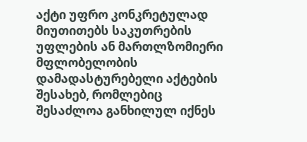აქტი უფრო კონკრეტულად მიუთითებს საკუთრების უფლების ან მართლზომიერი მფლობელობის დამადასტურებელი აქტების შესახებ, რომლებიც შესაძლოა განხილულ იქნეს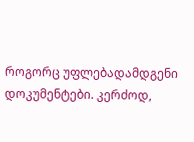როგორც უფლებადამდგენი დოკუმენტები. კერძოდ,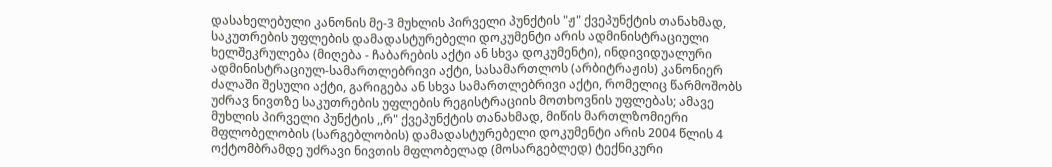დასახელებული კანონის მე-3 მუხლის პირველი პუნქტის "ჟ" ქვეპუნქტის თანახმად, საკუთრების უფლების დამადასტურებელი დოკუმენტი არის ადმინისტრაციული ხელშეკრულება (მიღება - ჩაბარების აქტი ან სხვა დოკუმენტი), ინდივიდუალური ადმინისტრაციულ-სამართლებრივი აქტი, სასამართლოს (არბიტრაჟის) კანონიერ ძალაში შესული აქტი, გარიგება ან სხვა სამართლებრივი აქტი, რომელიც წარმოშობს უძრავ ნივთზე საკუთრების უფლების რეგისტრაციის მოთხოვნის უფლებას; ამავე მუხლის პირველი პუნქტის ,,რ" ქვეპუნქტის თანახმად, მიწის მართლზომიერი მფლობელობის (სარგებლობის) დამადასტურებელი დოკუმენტი არის 2004 წლის 4 ოქტომბრამდე უძრავი ნივთის მფლობელად (მოსარგებლედ) ტექნიკური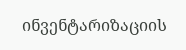ინვენტარიზაციის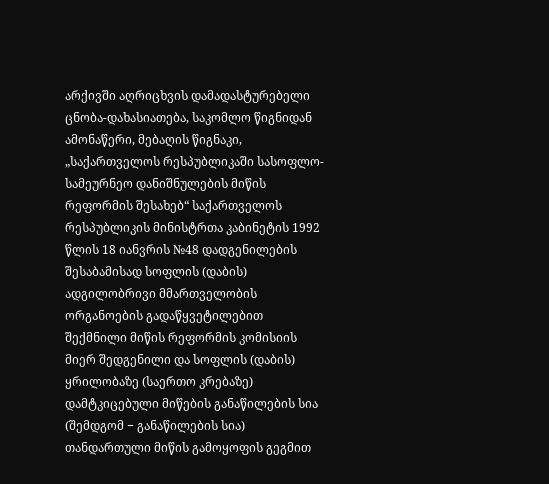არქივში აღრიცხვის დამადასტურებელი ცნობა-დახასიათება, საკომლო წიგნიდან ამონაწერი, მებაღის წიგნაკი, „საქართველოს რესპუბლიკაში სასოფლო-სამეურნეო დანიშნულების მიწის რეფორმის შესახებ“ საქართველოს რესპუბლიკის მინისტრთა კაბინეტის 1992 წლის 18 იანვრის №48 დადგენილების შესაბამისად სოფლის (დაბის) ადგილობრივი მმართველობის ორგანოების გადაწყვეტილებით შექმნილი მიწის რეფორმის კომისიის მიერ შედგენილი და სოფლის (დაბის) ყრილობაზე (საერთო კრებაზე) დამტკიცებული მიწების განაწილების სია (შემდგომ − განაწილების სია) თანდართული მიწის გამოყოფის გეგმით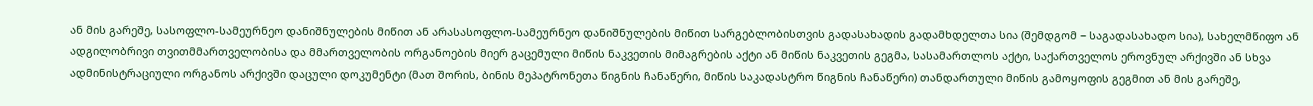ან მის გარეშე, სასოფლო-სამეურნეო დანიშნულების მიწით ან არასასოფლო-სამეურნეო დანიშნულების მიწით სარგებლობისთვის გადასახადის გადამხდელთა სია (შემდგომ − საგადასახადო სია), სახელმწიფო ან ადგილობრივი თვითმმართველობისა და მმართველობის ორგანოების მიერ გაცემული მიწის ნაკვეთის მიმაგრების აქტი ან მიწის ნაკვეთის გეგმა, სასამართლოს აქტი, საქართველოს ეროვნულ არქივში ან სხვა ადმინისტრაციული ორგანოს არქივში დაცული დოკუმენტი (მათ შორის, ბინის მეპატრონეთა წიგნის ჩანაწერი, მიწის საკადასტრო წიგნის ჩანაწერი) თანდართული მიწის გამოყოფის გეგმით ან მის გარეშე,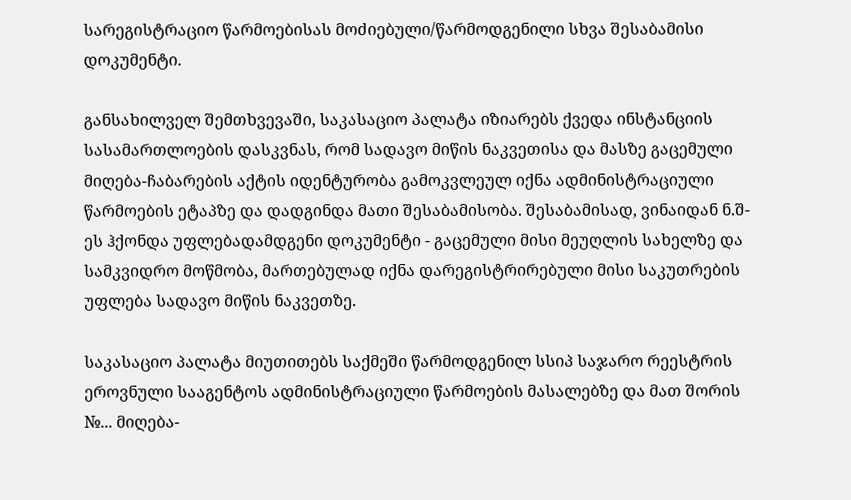სარეგისტრაციო წარმოებისას მოძიებული/წარმოდგენილი სხვა შესაბამისი დოკუმენტი.

განსახილველ შემთხვევაში, საკასაციო პალატა იზიარებს ქვედა ინსტანციის სასამართლოების დასკვნას, რომ სადავო მიწის ნაკვეთისა და მასზე გაცემული მიღება-ჩაბარების აქტის იდენტურობა გამოკვლეულ იქნა ადმინისტრაციული წარმოების ეტაპზე და დადგინდა მათი შესაბამისობა. შესაბამისად, ვინაიდან ნ.შ-ეს ჰქონდა უფლებადამდგენი დოკუმენტი - გაცემული მისი მეუღლის სახელზე და სამკვიდრო მოწმობა, მართებულად იქნა დარეგისტრირებული მისი საკუთრების უფლება სადავო მიწის ნაკვეთზე.

საკასაციო პალატა მიუთითებს საქმეში წარმოდგენილ სსიპ საჯარო რეესტრის ეროვნული სააგენტოს ადმინისტრაციული წარმოების მასალებზე და მათ შორის №... მიღება-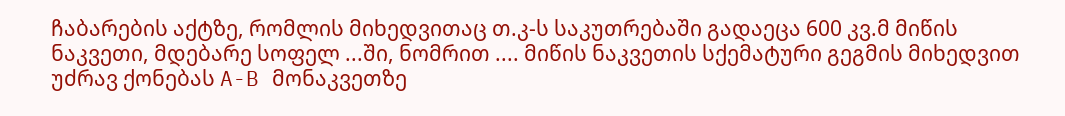ჩაბარების აქტზე, რომლის მიხედვითაც თ.კ-ს საკუთრებაში გადაეცა 600 კვ.მ მიწის ნაკვეთი, მდებარე სოფელ ...ში, ნომრით .... მიწის ნაკვეთის სქემატური გეგმის მიხედვით უძრავ ქონებას A-B მონაკვეთზე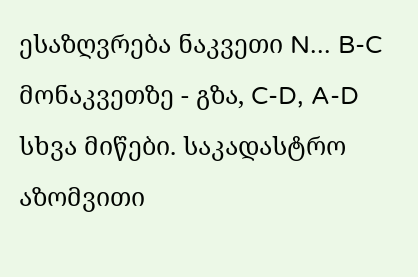ესაზღვრება ნაკვეთი N... B-C მონაკვეთზე - გზა, C-D, A-D სხვა მიწები. საკადასტრო აზომვითი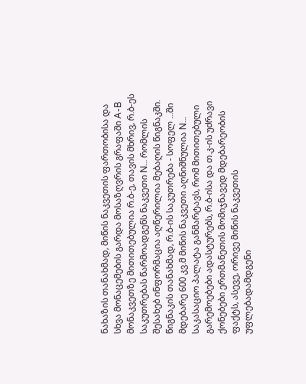ნახაზის თანახმად, მიწის ნაკვეთის ფართობისა და სხვა მონაცემების გარდა მოსაზღვრის გრაფაში A-B მონაკვეთზე მითითებულია რ.ბ-ე, თავის მხრივ, რ.ბ-ეს საკუთრებას წარმოადგენს ნაკვეთი N... რომლის შესახებ ინფორმაცია აღწერილია მებაღის წიგნაკში. წიგნაკის თანახმად, რ.ბ-ის საკუთრება - სოფელ ...ში მდებარე 600 კვ.მ მიწის ნაკვეთი აღნიშნულია N... საკასაციო პალატა განმარტავს, რომ მითითებული გარემოებები ადასტურებს, რ.ბ-ისა და თ.კ-ის უძრავი ქონებები ერთმანეთის მომიჯნავედ მდებარეობის ფაქტს, ასევე, ორივე მიწის ნაკვეთის უფლებადამდგენი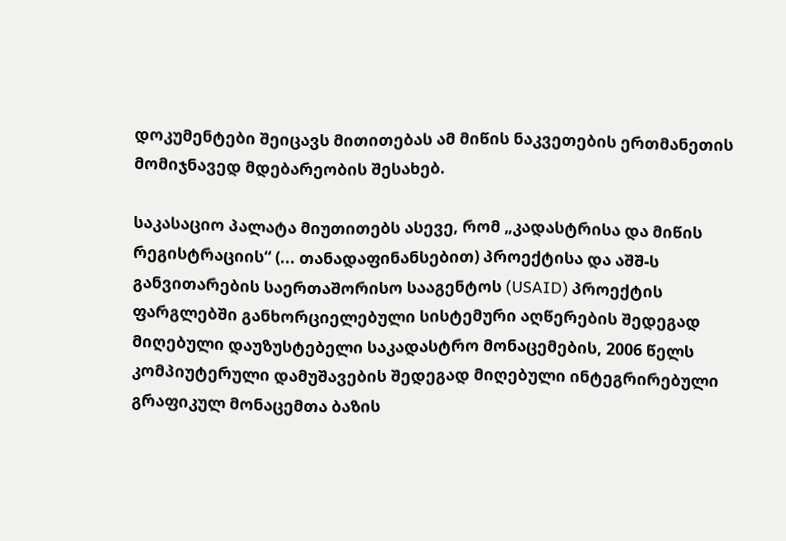დოკუმენტები შეიცავს მითითებას ამ მიწის ნაკვეთების ერთმანეთის მომიჯნავედ მდებარეობის შესახებ.

საკასაციო პალატა მიუთითებს ასევე, რომ „კადასტრისა და მიწის რეგისტრაციის“ (... თანადაფინანსებით) პროექტისა და აშშ-ს განვითარების საერთაშორისო სააგენტოს (USAID) პროექტის ფარგლებში განხორციელებული სისტემური აღწერების შედეგად მიღებული დაუზუსტებელი საკადასტრო მონაცემების, 2006 წელს კომპიუტერული დამუშავების შედეგად მიღებული ინტეგრირებული გრაფიკულ მონაცემთა ბაზის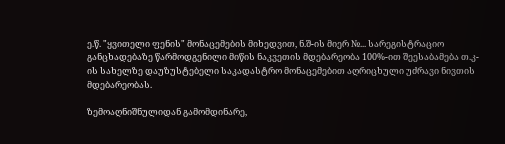ე.წ. "ყვითელი ფენის" მონაცემების მიხედვით, ნ.შ-ის მიერ №... სარეგისტრაციო განცხადებაზე წარმოდგენილი მიწის ნაკვეთის მდებარეობა 100%-ით შეესაბამება თ.კ-ის სახელზე დაუზუსტებელი საკადასტრო მონაცემებით აღრიცხული უძრავი ნივთის მდებარეობას.

ზემოაღნიშნულიდან გამომდინარე,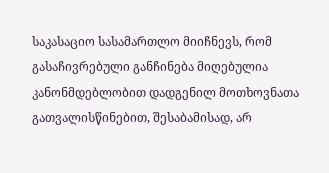საკასაციო სასამართლო მიიჩნევს, რომ გასაჩივრებული განჩინება მიღებულია კანონმდებლობით დადგენილ მოთხოვნათა გათვალისწინებით, შესაბამისად, არ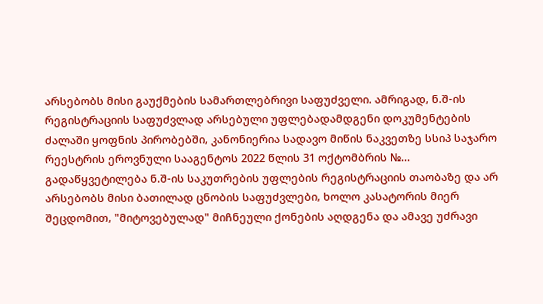არსებობს მისი გაუქმების სამართლებრივი საფუძველი. ამრიგად, ნ.შ-ის რეგისტრაციის საფუძვლად არსებული უფლებადამდგენი დოკუმენტების ძალაში ყოფნის პირობებში, კანონიერია სადავო მიწის ნაკვეთზე სსიპ საჯარო რეესტრის ეროვნული სააგენტოს 2022 წლის 31 ოქტომბრის №... გადაწყვეტილება ნ.შ-ის საკუთრების უფლების რეგისტრაციის თაობაზე და არ არსებობს მისი ბათილად ცნობის საფუძვლები, ხოლო კასატორის მიერ შეცდომით, "მიტოვებულად" მიჩნეული ქონების აღდგენა და ამავე უძრავი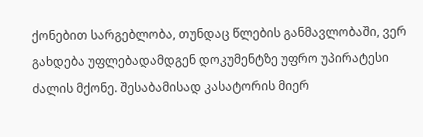ქონებით სარგებლობა, თუნდაც წლების განმავლობაში, ვერ გახდება უფლებადამდგენ დოკუმენტზე უფრო უპირატესი ძალის მქონე. შესაბამისად კასატორის მიერ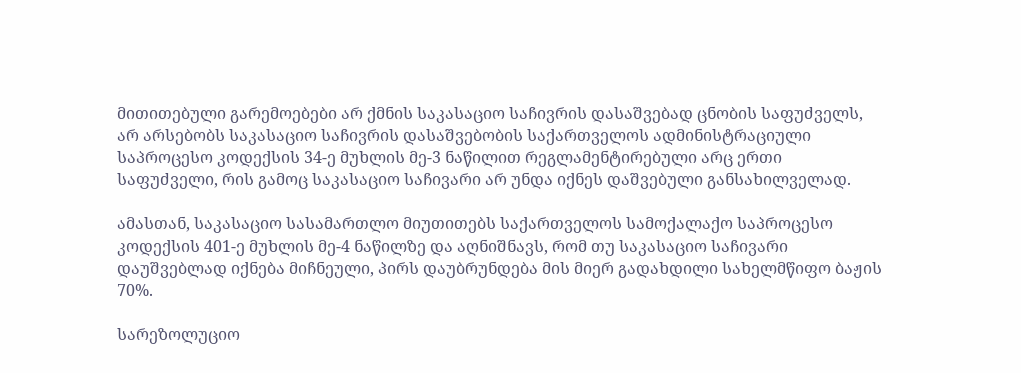მითითებული გარემოებები არ ქმნის საკასაციო საჩივრის დასაშვებად ცნობის საფუძველს, არ არსებობს საკასაციო საჩივრის დასაშვებობის საქართველოს ადმინისტრაციული საპროცესო კოდექსის 34-ე მუხლის მე-3 ნაწილით რეგლამენტირებული არც ერთი საფუძველი, რის გამოც საკასაციო საჩივარი არ უნდა იქნეს დაშვებული განსახილველად.

ამასთან, საკასაციო სასამართლო მიუთითებს საქართველოს სამოქალაქო საპროცესო კოდექსის 401-ე მუხლის მე-4 ნაწილზე და აღნიშნავს, რომ თუ საკასაციო საჩივარი დაუშვებლად იქნება მიჩნეული, პირს დაუბრუნდება მის მიერ გადახდილი სახელმწიფო ბაჟის 70%.

სარეზოლუციო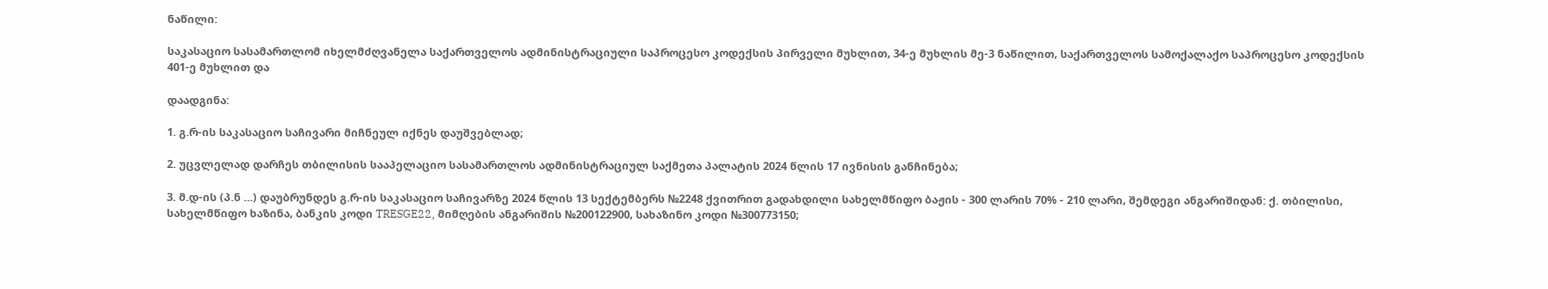ნაწილი:

საკასაციო სასამართლომ იხელმძღვანელა საქართველოს ადმინისტრაციული საპროცესო კოდექსის პირველი მუხლით, 34-ე მუხლის მე-3 ნაწილით, საქართველოს სამოქალაქო საპროცესო კოდექსის 401-ე მუხლით და

დაადგინა:

1. გ.რ-ის საკასაციო საჩივარი მიჩნეულ იქნეს დაუშვებლად;

2. უცვლელად დარჩეს თბილისის სააპელაციო სასამართლოს ადმინისტრაციულ საქმეთა პალატის 2024 წლის 17 ივნისის განჩინება;

3. მ.დ-ის (პ.ნ ...) დაუბრუნდეს გ.რ-ის საკასაციო საჩივარზე 2024 წლის 13 სექტემბერს №2248 ქვითრით გადახდილი სახელმწიფო ბაჟის - 300 ლარის 70% - 210 ლარი, შემდეგი ანგარიშიდან: ქ. თბილისი, სახელმწიფო ხაზინა, ბანკის კოდი TRESGE22, მიმღების ანგარიშის №200122900, სახაზინო კოდი №300773150;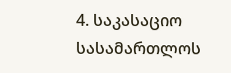4. საკასაციო სასამართლოს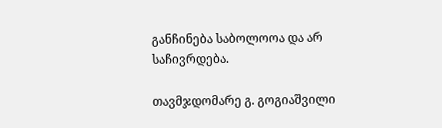განჩინება საბოლოოა და არ საჩივრდება.

თავმჯდომარე გ. გოგიაშვილი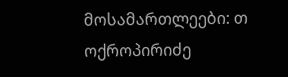მოსამართლეები: თ ოქროპირიძე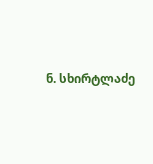ნ. სხირტლაძე